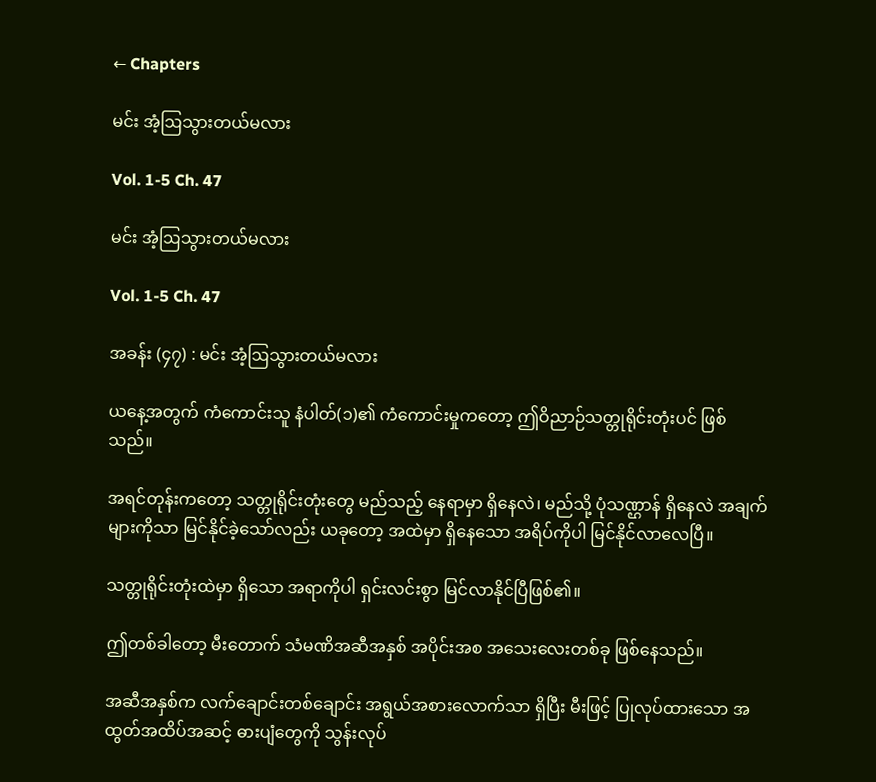← Chapters

မင်း အံ့ဩသွားတယ်မလား

Vol. 1-5 Ch. 47

မင်း အံ့ဩသွားတယ်မလား

Vol. 1-5 Ch. 47

အခန်း (၄၇) : မင်း အံ့ဩသွားတယ်မလား

ယနေ့အတွက် ကံကောင်းသူ နံပါတ်(၁)၏ ကံကောင်းမှုကတော့ ဤဝိညာဉ်သတ္တုရိုင်းတုံးပင် ဖြစ်သည်။

အရင်တုန်းကတော့ သတ္တုရိုင်းတုံးတွေ မည်သည့် နေရာမှာ ရှိနေလဲ၊ မည်သို့ ပုံသဏ္ဌာန် ရှိနေလဲ အချက်များကိုသာ မြင်နိုင်ခဲ့သော်လည်း ယခုတော့ အထဲမှာ ရှိနေသော အရိပ်ကိုပါ မြင်နိုင်လာလေပြီ။

သတ္တုရိုင်းတုံးထဲမှာ ရှိသော အရာကိုပါ ရှင်းလင်းစွာ မြင်လာနိုင်ပြီဖြစ်၏။

ဤတစ်ခါတော့ မီးတောက် သံမဏိအဆီအနှစ် အပိုင်းအစ အသေးလေးတစ်ခု ဖြစ်နေသည်။

အဆီအနှစ်က လက်ချောင်းတစ်ချောင်း အရွယ်အစားလောက်သာ ရှိပြီး မီးဖြင့် ပြုလုပ်ထားသော အထွတ်အထိပ်အဆင့် ဓားပျံတွေကို သွန်းလုပ်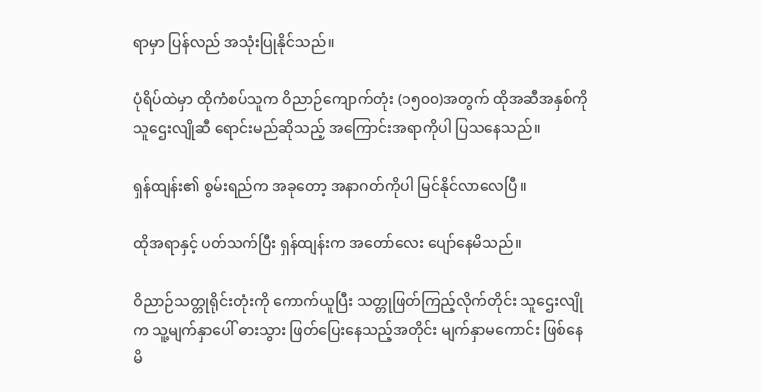ရာမှာ ပြန်လည် အသုံးပြုနိုင်သည်။

ပုံရိပ်ထဲမှာ ထိုကံစပ်သူက ဝိညာဉ်ကျောက်တုံး (၁၅၀၀)အတွက် ထိုအဆီအနှစ်ကို သူဌေးလျိုဆီ ရောင်းမည်ဆိုသည့် အကြောင်းအရာကိုပါ ပြသနေသည်။

ရှန်ထျန်း၏ စွမ်းရည်က အခုတော့ အနာဂတ်ကိုပါ မြင်နိုင်လာလေပြီ။

ထိုအရာနှင့် ပတ်သက်ပြီး ရှန်ထျန်းက အတော်လေး ပျော်နေမိသည်။

ဝိညာဉ်သတ္တုရိုင်းတုံးကို ကောက်ယူပြီး သတ္တုဖြတ်ကြည့်လိုက်တိုင်း သူဌေးလျိုက သူ့မျက်နှာပေါ် ဓားသွား ဖြတ်ပြေးနေသည့်အတိုင်း မျက်နှာမကောင်း ဖြစ်နေမိ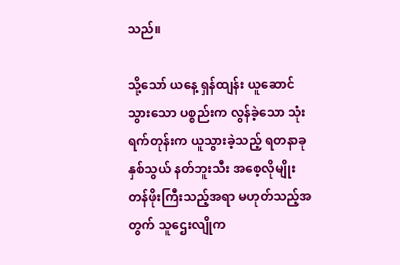သည်။

သို့သော် ယနေ့ ရှန်ထျန်း ယူဆောင်သွားသော ပစ္စည်းက လွန်ခဲ့သော သုံးရက်တုန်းက ယူသွားခဲ့သည့် ရတနာခုနှစ်သွယ် နတ်ဘူးသီး အစေ့လိုမျိုး တန်ဖိုးကြီးသည့်အရာ မဟုတ်သည့်အတွက် သူဌေးလျိုက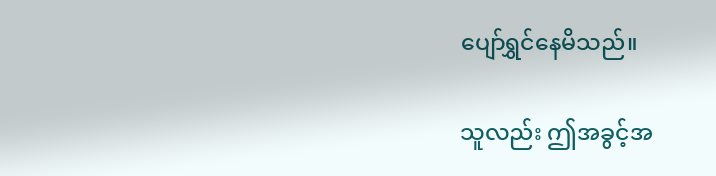ပျော်ရွှင်နေမိသည်။

သူလည်း ဤအခွင့်အ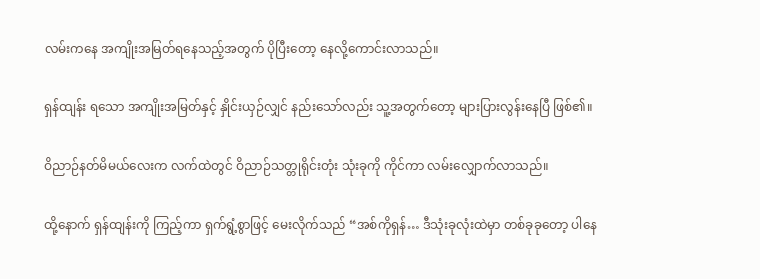လမ်းကနေ အကျိုးအမြတ်ရနေသည့်အတွက် ပိုပြီးတော့ နေလို့ကောင်းလာသည်။

ရှန်ထျန်း ရသော အကျိုးအမြတ်နှင့် နှိုင်းယှဉ်လျှင် နည်းသော်လည်း သူ့အတွက်တော့ များပြားလွန်းနေပြီ ဖြစ်၏။

ဝိညာဉ်နတ်မိမယ်လေးက လက်ထဲတွင် ဝိညာဉ်သတ္တုရိုင်းတုံး သုံးခုကို ကိုင်ကာ လမ်းလျှောက်လာသည်။

ထို့နောက် ရှန်ထျန်းကို ကြည့်ကာ ရှက်ရွံ့စွာဖြင့် မေးလိုက်သည် “အစ်ကိုရှန်… ဒီသုံးခုလုံးထဲမှာ တစ်ခုခုတော့ ပါနေ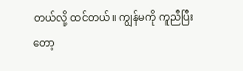တယ်လို့ ထင်တယ်။ ကျွန်မကို ကူညီပြီးတော့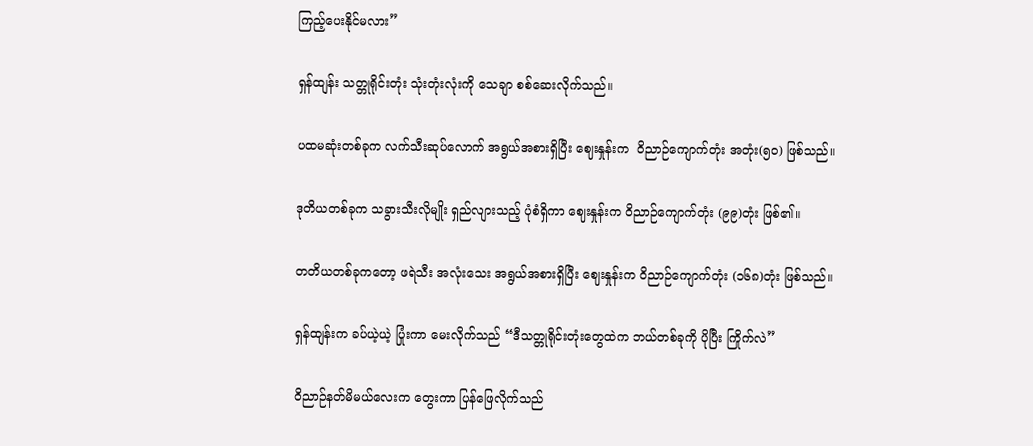ကြည့်ပေးနိုင်မလား”

ရှန်ထျန်း သတ္တုရိုင်းတုံး သုံးတုံးလုံးကို သေချာ စစ်ဆေးလိုက်သည်။

ပထမဆုံးတစ်ခုက လက်သီးဆုပ်လောက် အရွယ်အစားရှိပြီး ဈေးနှုန်းက  ဝိညာဉ်ကျောက်တုံး အတုံး(၅၀) ဖြစ်သည်။

ဒုတိယတစ်ခုက သခွားသီးလိုမျိုး ရှည်လျားသည့် ပုံစံရှိကာ ဈေးနှုန်းက ဝိညာဉ်ကျောက်တုံး (၉၉)တုံး ဖြစ်၏။

တတိယတစ်ခုကတော့ ဖရဲသီး အလုံးသေး အရွယ်အစားရှိပြီး ဈေးနှုန်းက ဝိညာဉ်ကျောက်တုံး (၁၆၈)တုံး ဖြစ်သည်။

ရှန်ထျန်းက ခပ်ယဲ့ယဲ့ ပြုံးကာ မေးလိုက်သည် “ဒီသတ္တုရိုင်းတုံးတွေထဲက ဘယ်တစ်ခုကို ပိုပြီး ကြိုက်လဲ”

ဝိညာဉ်နတ်မိမယ်လေးက တွေးကာ ပြန်ဖြေလိုက်သည်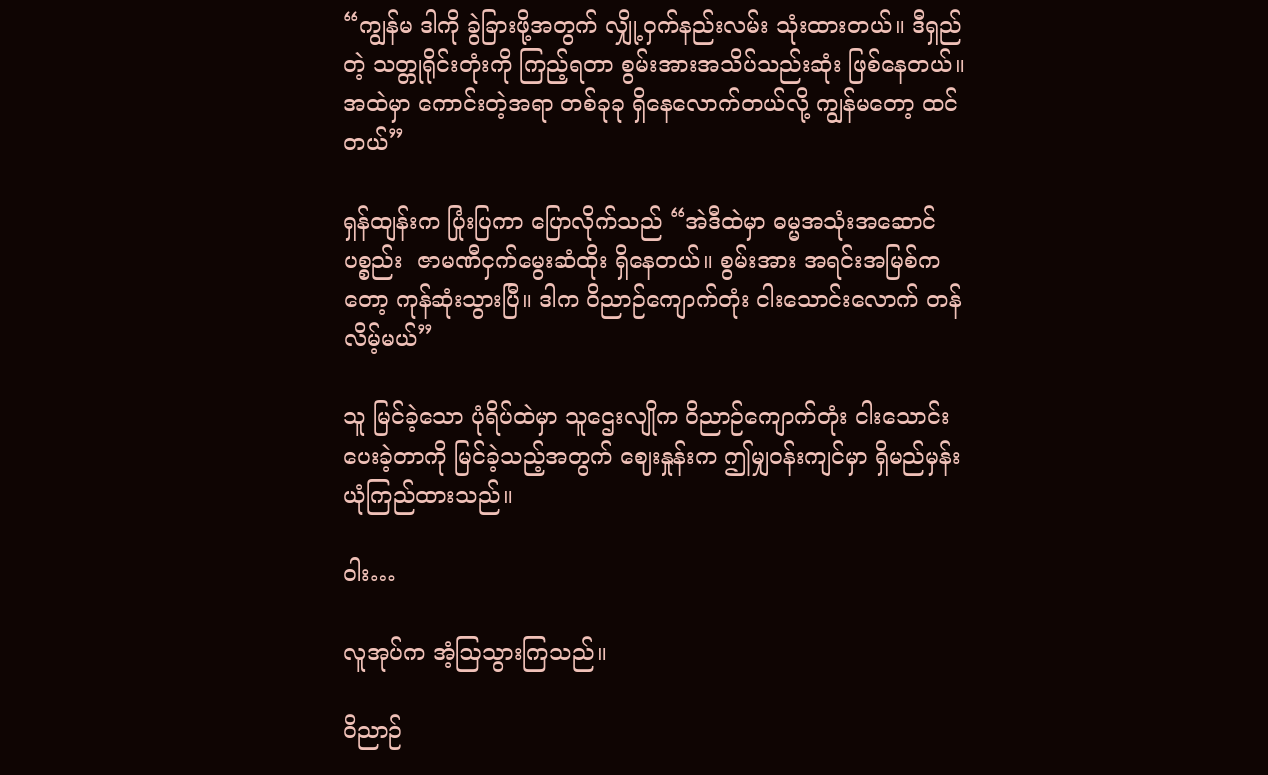“ကျွန်မ ဒါကို ခွဲခြားဖို့အတွက် လျှို့ဝှက်နည်းလမ်း သုံးထားတယ်။ ဒီရှည်တဲ့ သတ္တုရိုင်းတုံးကို ကြည့်ရတာ စွမ်းအားအသိပ်သည်းဆုံး ဖြစ်နေတယ်။ အထဲမှာ ကောင်းတဲ့အရာ တစ်ခုခု ရှိနေလောက်တယ်လို့ ကျွန်မတော့ ထင်တယ်”

ရှန်ထျန်းက ပြုံးပြကာ ပြောလိုက်သည် “အဲဒီထဲမှာ ဓမ္မအသုံးအဆောင်ပစ္စည်း  ဇာမဏီငှက်မွေးဆံထိုး ရှိနေတယ်။ စွမ်းအား အရင်းအမြစ်ကတော့ ကုန်ဆုံးသွားပြီ။ ဒါက ဝိညာဉ်ကျောက်တုံး ငါးသောင်းလောက် တန်လိမ့်မယ်”

သူ မြင်ခဲ့သော ပုံရိပ်ထဲမှာ သူဌေးလျိုက ဝိညာဉ်ကျောက်တုံး ငါးသောင်း ပေးခဲ့တာကို မြင်ခဲ့သည့်အတွက် ဈေးနှုန်းက ဤမျှဝန်းကျင်မှာ ရှိမည်မှန်း ယုံကြည်ထားသည်။

ဝါး…

လူအုပ်က အံ့ဩသွားကြသည်။

ဝိညာဉ်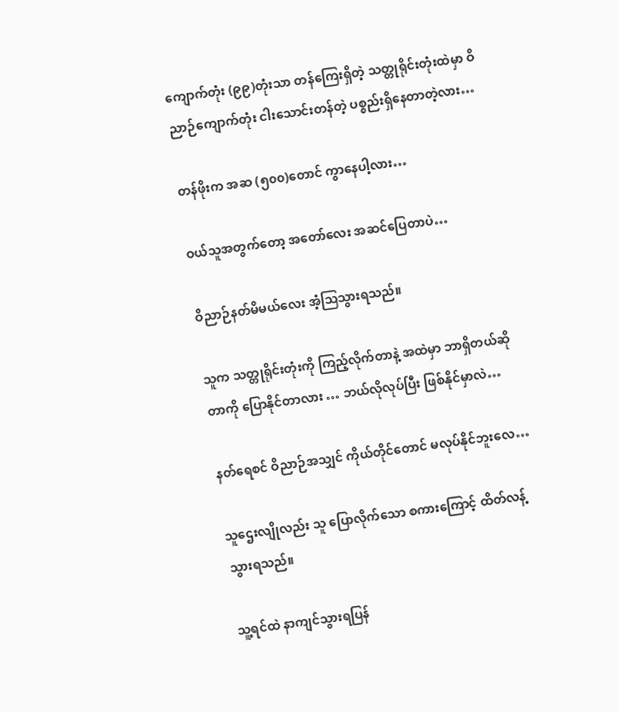ကျောက်တုံး (၉၉)တုံးသာ တန်ကြေးရှိတဲ့ သတ္တုရိုင်းတုံးထဲမှာ ဝိညာဉ်ကျောက်တုံး ငါးသောင်းတန်တဲ့ ပစ္စည်းရှိနေတာတဲ့လား…

တန်ဖိုးက အဆ (၅၀၀)တောင် ကွာနေပါ့လား…

ဝယ်သူအတွက်တော့ အတော်လေး အဆင်ပြေတာပဲ…

ဝိညာဉ်နတ်မိမယ်လေး အံ့ဩသွားရသည်။

သူက သတ္တုရိုင်းတုံးကို ကြည့်လိုက်တာနဲ့ အထဲမှာ ဘာရှိတယ်ဆိုတာကို ပြောနိုင်တာလား … ဘယ်လိုလုပ်ပြီး ဖြစ်နိုင်မှာလဲ…

နတ်ရေစင် ဝိညာဉ်အသျှင် ကိုယ်တိုင်တောင် မလုပ်နိုင်ဘူးလေ…

သူဌေးလျိုလည်း သူ ပြောလိုက်သော စကားကြောင့် ထိတ်လန့်သွားရသည်။

သူ့ရင်ထဲ နာကျင်သွားရပြန်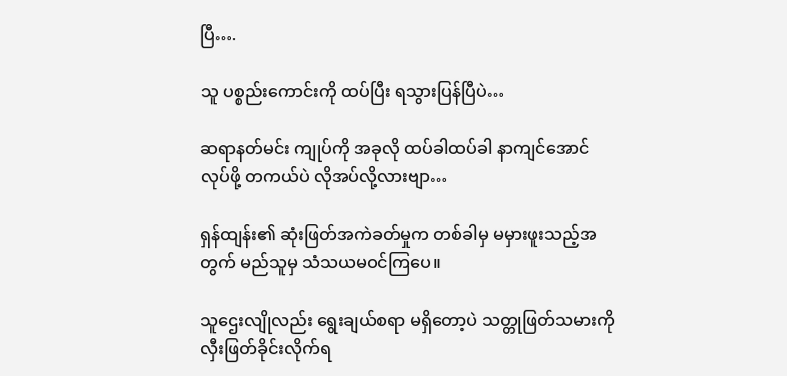ပြီ….

သူ ပစ္စည်းကောင်းကို ထပ်ပြီး ရသွားပြန်ပြီပဲ…

ဆရာနတ်မင်း ကျုပ်ကို အခုလို ထပ်ခါထပ်ခါ နာကျင်အောင် လုပ်ဖို့ တကယ်ပဲ လိုအပ်လို့လားဗျာ…

ရှန်ထျန်း၏ ဆုံးဖြတ်အကဲခတ်မှုက တစ်ခါမှ မမှားဖူးသည့်အတွက် မည်သူမှ သံသယမဝင်ကြပေ။

သူဌေးလျိုလည်း ရွေးချယ်စရာ မရှိတော့ပဲ သတ္တုဖြတ်သမားကို လှီးဖြတ်ခိုင်းလိုက်ရ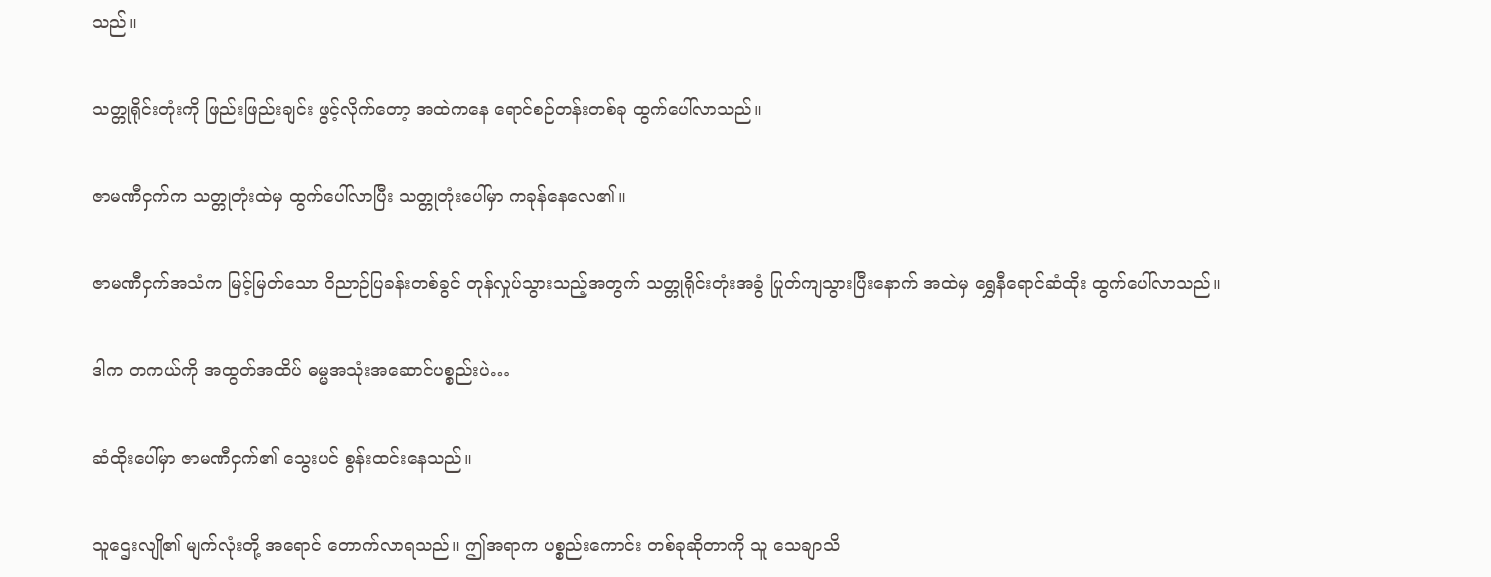သည်။

သတ္တုရိုင်းတုံးကို ဖြည်းဖြည်းချင်း ဖွင့်လိုက်တော့ အထဲကနေ ရောင်စဉ်တန်းတစ်ခု ထွက်ပေါ်လာသည်။

ဇာမဏီငှက်က သတ္တုတုံးထဲမှ ထွက်ပေါ်လာပြီး သတ္တုတုံးပေါ်မှာ ကခုန်နေလေ၏။

ဇာမဏီငှက်အသံက မြင့်မြတ်သော ဝိညာဉ်ပြခန်းတစ်ခွင် တုန်လှုပ်သွားသည့်အတွက် သတ္တုရိုင်းတုံးအခွံ ပြုတ်ကျသွားပြီးနောက် အထဲမှ ရွှေနီရောင်ဆံထိုး ထွက်ပေါ်လာသည်။

ဒါက တကယ်ကို အထွတ်အထိပ် ဓမ္မအသုံးအဆောင်ပစ္စည်းပဲ…

ဆံထိုးပေါ်မှာ ဇာမဏီငှက်၏ သွေးပင် စွန်းထင်းနေသည်။

သူဌေးလျို၏ မျက်လုံးတို့ အရောင် တောက်လာရသည်။ ဤအရာက ပစ္စည်းကောင်း တစ်ခုဆိုတာကို သူ သေချာသိ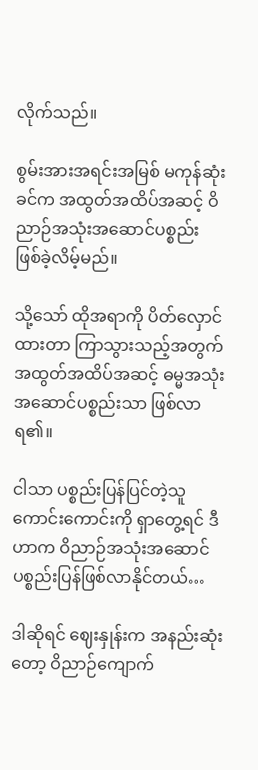လိုက်သည်။

စွမ်းအားအရင်းအမြစ် မကုန်ဆုံးခင်က အထွတ်အထိပ်အဆင့် ဝိညာဉ်အသုံးအဆောင်ပစ္စည်း ဖြစ်ခဲ့လိမ့်မည်။

သို့သော် ထိုအရာကို ပိတ်လှောင်ထားတာ ကြာသွားသည့်အတွက် အထွတ်အထိပ်အဆင့် ဓမ္မအသုံးအဆောင်ပစ္စည်းသာ ဖြစ်လာရ၏။

ငါသာ ပစ္စည်းပြန်ပြင်တဲ့သူ ကောင်းကောင်းကို ရှာတွေ့ရင် ဒီဟာက ဝိညာဉ်အသုံးအဆောင် ပစ္စည်းပြန်ဖြစ်လာနိုင်တယ်…

ဒါဆိုရင် ဈေးနှုန်းက အနည်းဆုံးတော့ ဝိညာဉ်ကျောက်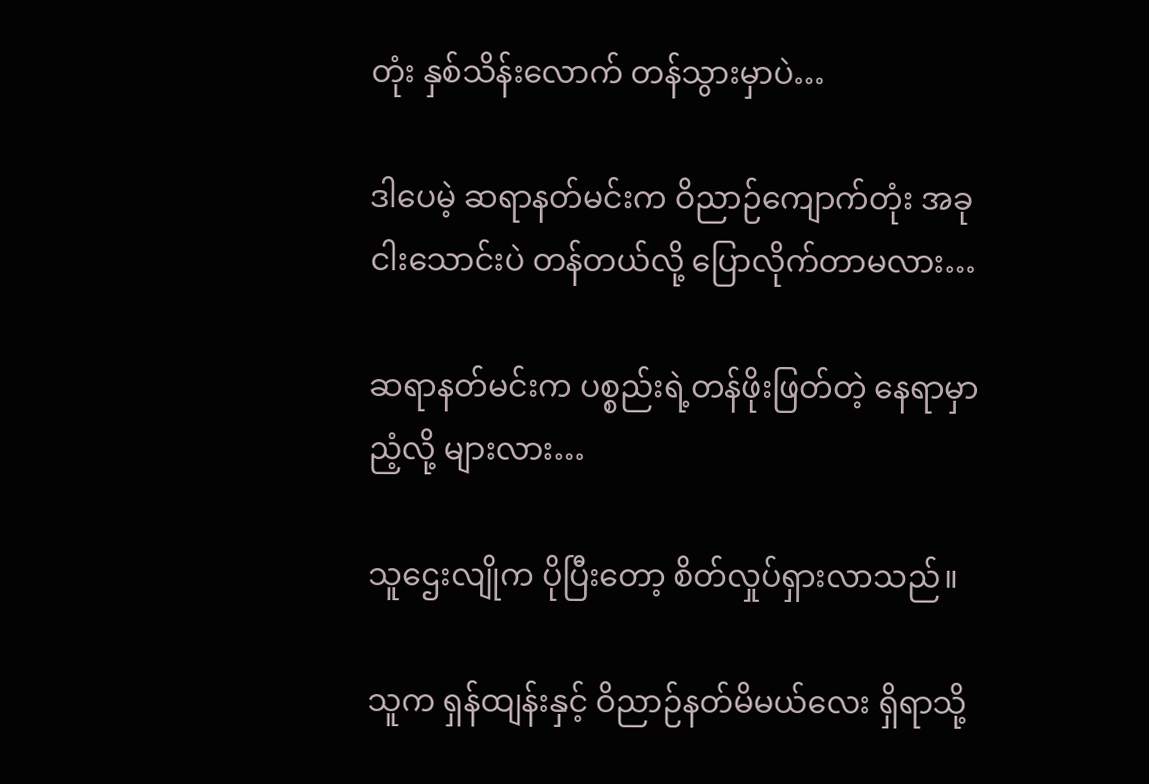တုံး နှစ်သိန်းလောက် တန်သွားမှာပဲ…

ဒါပေမဲ့ ဆရာနတ်မင်းက ဝိညာဉ်ကျောက်တုံး အခု ငါးသောင်းပဲ တန်တယ်လို့ ပြောလိုက်တာမလား…

ဆရာနတ်မင်းက ပစ္စည်းရဲ့တန်ဖိုးဖြတ်တဲ့ နေရာမှာ ညံ့လို့ များလား…

သူဌေးလျိုက ပိုပြီးတော့ စိတ်လှုပ်ရှားလာသည်။

သူက ရှန်ထျန်းနှင့် ဝိညာဉ်နတ်မိမယ်လေး ရှိရာသို့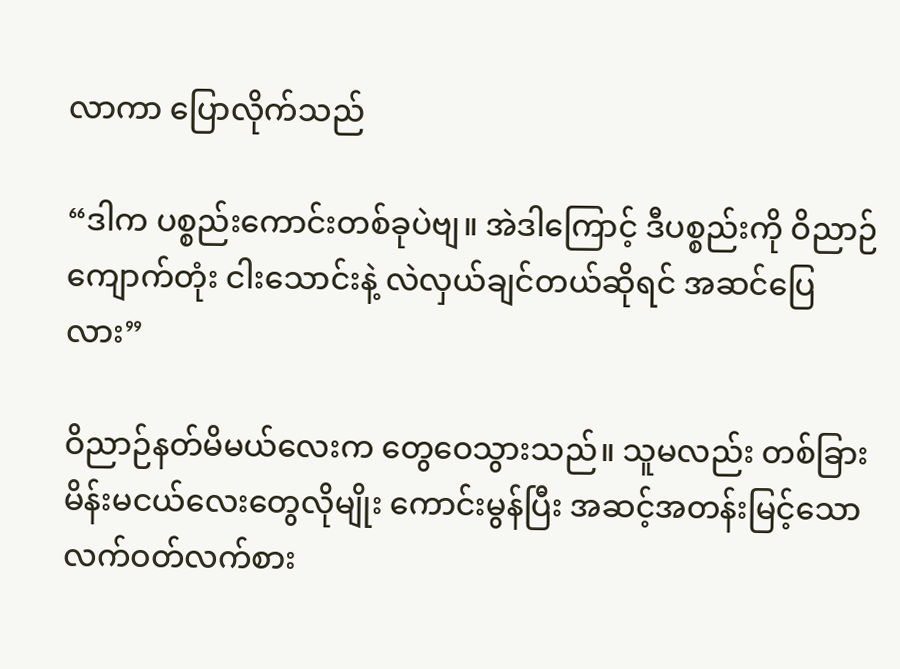လာကာ ပြောလိုက်သည်

“ဒါက ပစ္စည်းကောင်းတစ်ခုပဲဗျ။ အဲဒါကြောင့် ဒီပစ္စည်းကို ဝိညာဉ်ကျောက်တုံး ငါးသောင်းနဲ့ လဲလှယ်ချင်တယ်ဆိုရင် အဆင်ပြေလား”

ဝိညာဉ်နတ်မိမယ်လေးက တွေဝေသွားသည်။ သူမလည်း တစ်ခြား မိန်းမငယ်လေးတွေလိုမျိုး ကောင်းမွန်ပြီး အဆင့်အတန်းမြင့်သော လက်ဝတ်လက်စား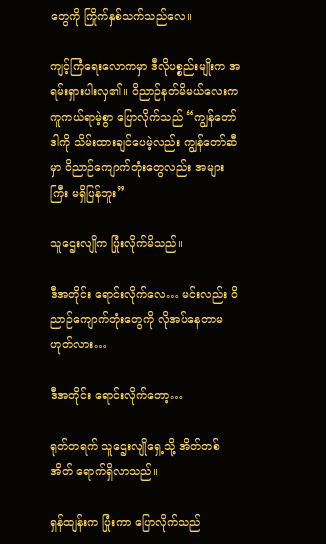တွေကို ကြိုက်နှစ်သက်သည်လေ။

ကျင့်ကြံရေးလောကမှာ ဒီလိုပစ္စည်းမျိုးက အရမ်းရှားပါးလှ၏။ ဝိညာဉ်နတ်မိမယ်လေးက ကူကယ်ရာမဲ့စွာ ပြောလိုက်သည် “ကျွန်တော် ဒါကို သိမ်းထားချင်ပေမဲ့လည်း ကျွန်တော်ဆီမှာ ဝိညာဉ်ကျောက်တုံးတွေလည်း အများကြီး မရှိပြန်ဘူး”

သူဌေးလျိုက ပြုံးလိုက်မိသည်။

ဒီအတိုင်း ရောင်းလိုက်လေ… မင်းလည်း ဝိညာဉ်ကျောက်တုံးတွေကို လိုအပ်နေတာမဟုတ်လား…

ဒီအတိုင်း ရောင်းလိုက်တော့…

ရုတ်တရက် သူဌေးလျိုရှေ့သို့ အိတ်တစ်အိတ် ရောက်ရှိလာသည်။

ရှန်ထျန်းက ပြုံးကာ ပြောလိုက်သည်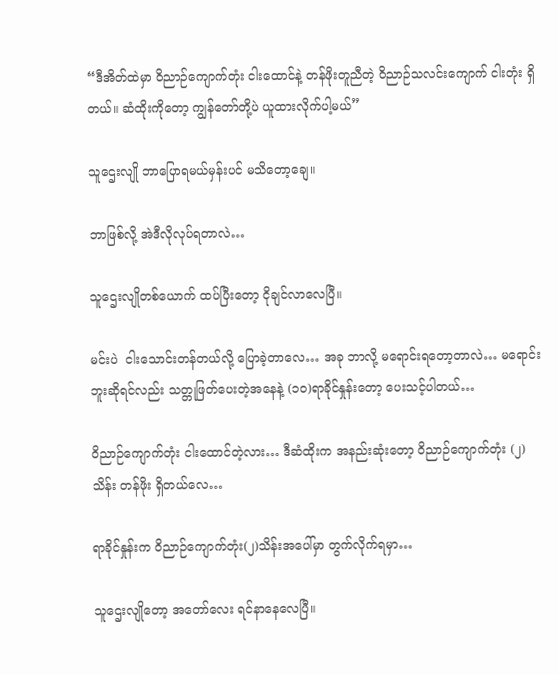“ဒီအိတ်ထဲမှာ ဝိညာဉ်ကျောက်တုံး ငါးထောင်နဲ့ တန်ဖိုးတူညီတဲ့ ဝိညာဉ်သလင်းကျောက် ငါးတုံး ရှိတယ်။ ဆံထိုးကိုတော့ ကျွန်တော်တို့ပဲ ယူထားလိုက်ပါ့မယ်”

သူဌေးလျို ဘာပြောရမယ်မှန်းပင် မသိတော့ချေ။

ဘာဖြစ်လို့ အဲဒီလိုလုပ်ရတာလဲ…

သူဌေးလျိုတစ်ယောက် ထပ်ပြီးတော့ ငိုချင်လာလေပြီ။

မင်းပဲ  ငါးသောင်းတန်တယ်လို့ ပြောခဲ့တာလေ… အခု ဘာလို့ မရောင်းရတော့တာလဲ… မရောင်းဘူးဆိုရင်လည်း သတ္တုဖြတ်ပေးတဲ့အနေနဲ့ (၁၀)ရာခိုင်နှုန်းတော့ ပေးသင့်ပါတယ်…

ဝိညာဉ်ကျောက်တုံး ငါးထောင်တဲ့လား… ဒီဆံထိုးက အနည်းဆုံးတော့ ဝိညာဉ်ကျောက်တုံး (၂) သိန်း တန်ဖိုး ရှိတယ်လေ…

ရာခိုင်နှုန်းက ဝိညာဉ်ကျောက်တုံး(၂)သိန်းအပေါ်မှာ တွက်လိုက်ရမှာ…

သူဌေးလျိုတော့ အတော်လေး ရင်နာနေလေပြီ။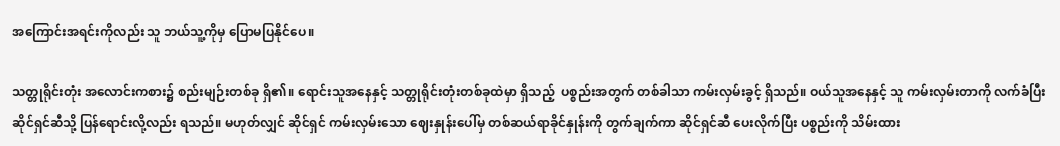အကြောင်းအရင်းကိုလည်း သူ ဘယ်သူ့ကိုမှ ပြောမပြနိုင်ပေ။

သတ္တုရိုင်းတုံး အလောင်းကစား၌ စည်းမျဉ်းတစ်ခု ရှိ၏။ ရောင်းသူအနေနှင့် သတ္တုရိုင်းတုံးတစ်ခုထဲမှာ ရှိသည့်  ပစ္စည်းအတွက် တစ်ခါသာ ကမ်းလှမ်းခွင့် ရှိသည်။ ဝယ်သူအနေနှင့် သူ ကမ်းလှမ်းတာကို လက်ခံပြီး ဆိုင်ရှင်ဆီသို့ ပြန်ရောင်းလို့လည်း ရသည်။ မဟုတ်လျှင် ဆိုင်ရှင် ကမ်းလှမ်းသော ဈေးနှုန်းပေါ်မှ တစ်ဆယ်ရာခိုင်နှုန်းကို တွက်ချက်ကာ ဆိုင်ရှင်ဆီ ပေးလိုက်ပြီး ပစ္စည်းကို သိမ်းထား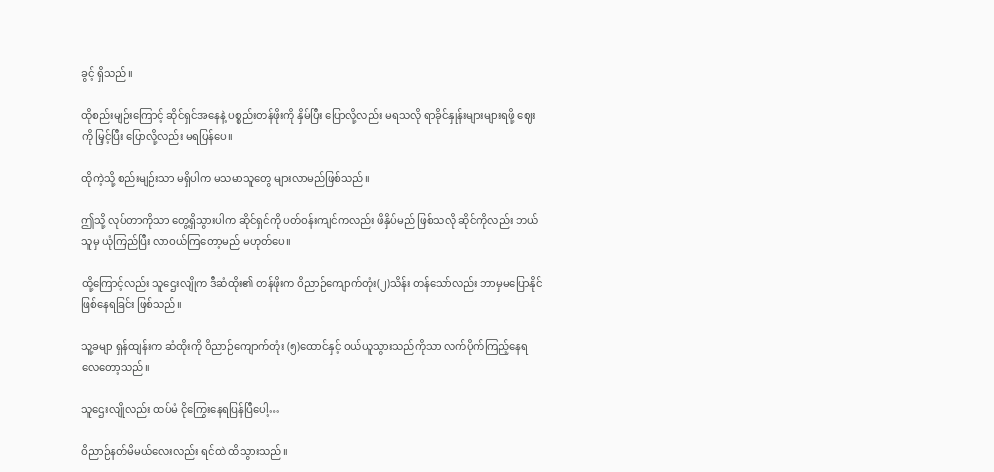ခွင့် ရှိသည်။

ထိုစည်းမျဉ်းကြောင့် ဆိုင်ရှင်အနေနဲ့ ပစ္စည်းတန်ဖိုးကို နှိမ်ပြီး ပြောလို့လည်း မရသလို ရာခိုင်နှုန်းများများရဖို့ ဈေးကို မြှင့်ပြီး ပြောလို့လည်း မရပြန်ပေ။

ထိုကဲ့သို့ စည်းမျဉ်းသာ မရှိပါက မသမာသူတွေ များလာမည်ဖြစ်သည်။

ဤသို့ လုပ်တာကိုသာ တွေ့ရှိသွားပါက ဆိုင်ရှင်ကို ပတ်ဝန်းကျင်ကလည်း ဖိနှိပ်မည် ဖြစ်သလို ဆိုင်ကိုလည်း ဘယ်သူမှ ယုံကြည်ပြီး လာဝယ်ကြတော့မည် မဟုတ်ပေ။

ထို့ကြောင့်လည်း သူဌေးလျိုက ဒီဆံထိုး၏ တန်ဖိုးက ဝိညာဉ်ကျောက်တုံး(၂)သိန်း တန်သော်လည်း ဘာမှမပြောနိုင်ဖြစ်နေရခြင်း ဖြစ်သည်။

သူ့ခမျာ ရှန်ထျန်းက ဆံထိုးကို ဝိညာဉ်ကျောက်တုံး (၅)ထောင်နှင့် ဝယ်ယူသွားသည်ကိုသာ လက်ပိုက်ကြည့်နေရလေတော့သည်။

သူဌေးလျိုလည်း ထပ်မံ ငိုကြွေးနေရပြန်ပြီပေါ့…

ဝိညာဉ်နတ်မိမယ်လေးလည်း ရင်ထဲ ထိသွားသည်။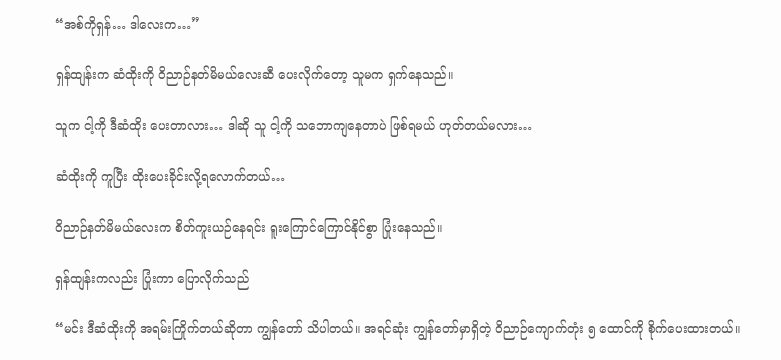“အစ်ကိုရှန်… ဒါလေးက…”

ရှန်ထျန်းက ဆံထိုးကို ဝိညာဉ်နတ်မိမယ်လေးဆီ ပေးလိုက်တော့ သူမက ရှက်နေသည်။

သူက ငါ့ကို ဒီဆံထိုး ပေးတာလား… ဒါဆို သူ ငါ့ကို သဘောကျနေတာပဲ ဖြစ်ရမယ် ဟုတ်တယ်မလား…

ဆံထိုးကို ကူပြီး ထိုးပေးခိုင်းလို့ရလောက်တယ်…

ဝိညာဉ်နတ်မိမယ်လေးက စိတ်ကူးယဉ်နေရင်း ရူးကြောင်ကြောင်နိုင်စွာ ပြုံးနေသည်။

ရှန်ထျန်းကလည်း ပြုံးကာ ပြောလိုက်သည်

“မင်း ဒီဆံထိုးကို အရမ်းကြိုက်တယ်ဆိုတာ ကျွန်တော် သိပါတယ်။ အရင်ဆုံး ကျွန်တော်မှာရှိတဲ့ ဝိညာဉ်ကျောက်တုံး ၅ ထောင်ကို စိုက်ပေးထားတယ်။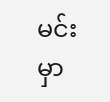မင်းမှာ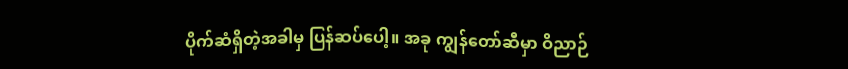ပိုက်ဆံရှိတဲ့အခါမှ ပြန်ဆပ်ပေါ့။ အခု ကျွန်တော်ဆီမှာ ဝိညာဉ်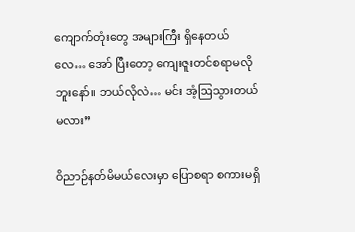ကျောက်တုံးတွေ အများကြီး ရှိနေတယ်လေ… အော် ပြီးတော့ ကျေးဇူးတင်စရာမလိုဘူးနော်။ ဘယ်လိုလဲ… မင်း အံ့ဩသွားတယ်မလား”

ဝိညာဉ်နတ်မိမယ်လေးမှာ ပြောစရာ စကားမရှိ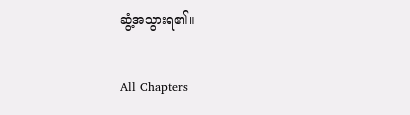ဆွံ့အသွားရ၏။

All Chapters